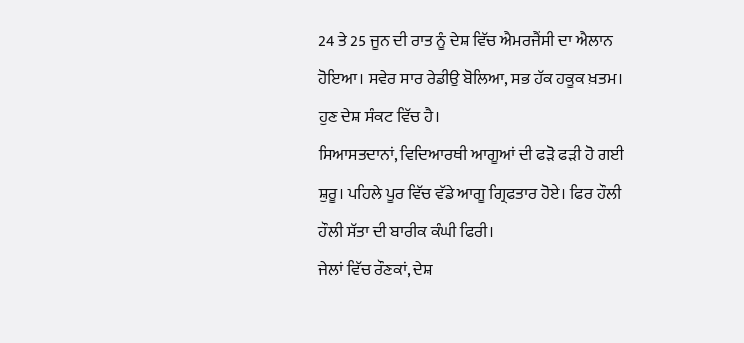24 ਤੇ 25 ਜੂਨ ਦੀ ਰਾਤ ਨੂੰ ਦੇਸ਼ ਵਿੱਚ ਐਮਰਜੈਂਸੀ ਦਾ ਐਲਾਨ ਹੋਇਆ। ਸਵੇਰ ਸਾਰ ਰੇਡੀਉ ਬੋਲਿਆ, ਸਭ ਹੱਕ ਹਕੂਕ ਖ਼ਤਮ। ਹੁਣ ਦੇਸ਼ ਸੰਕਟ ਵਿੱਚ ਹੈ।
ਸਿਆਸਤਦਾਨਾਂ, ਵਿਦਿਆਰਥੀ ਆਗੂਆਂ ਦੀ ਫੜੋ ਫੜੀ ਹੋ ਗਈ ਸ਼ੁਰੂ। ਪਹਿਲੇ ਪੂਰ ਵਿੱਚ ਵੱਡੇ ਆਗੂ ਗ੍ਰਿਫਤਾਰ ਹੋਏ। ਫਿਰ ਹੌਲੀ ਹੌਲੀ ਸੱਤਾ ਦੀ ਬਾਰੀਕ ਕੰਘੀ ਫਿਰੀ।
ਜੇਲਾਂ ਵਿੱਚ ਰੌਣਕਾਂ, ਦੇਸ਼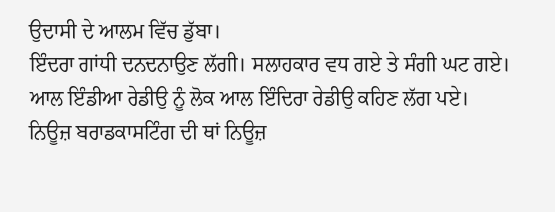ਉਦਾਸੀ ਦੇ ਆਲਮ ਵਿੱਚ ਡੁੱਬਾ।
ਇੰਦਰਾ ਗਾਂਧੀ ਦਨਦਨਾਉਣ ਲੱਗੀ। ਸਲਾਹਕਾਰ ਵਧ ਗਏ ਤੇ ਸੰਗੀ ਘਟ ਗਏ।
ਆਲ ਇੰਡੀਆ ਰੇਡੀਉ ਨੂੰ ਲੋਕ ਆਲ ਇੰਦਿਰਾ ਰੇਡੀਉ ਕਹਿਣ ਲੱਗ ਪਏ।
ਨਿਊਜ਼ ਬਰਾਡਕਾਸਟਿੰਗ ਦੀ ਥਾਂ ਨਿਊਜ਼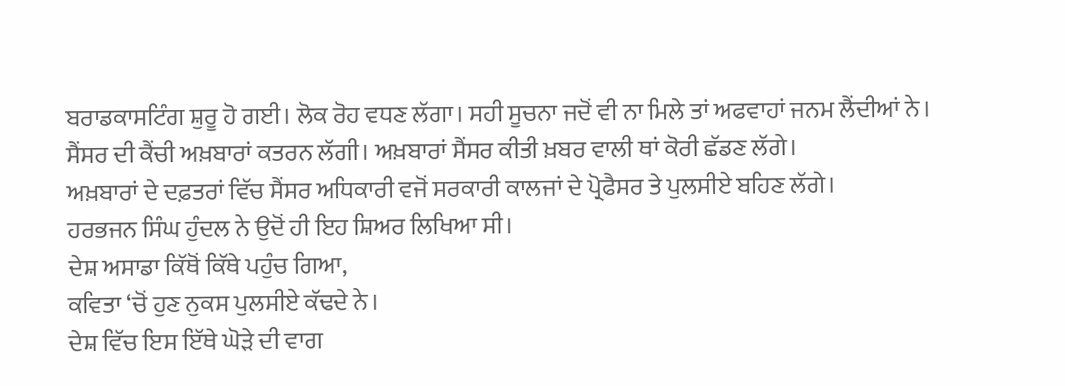ਬਰਾਡਕਾਸਟਿੰਗ ਸ਼ੁਰੂ ਹੋ ਗਈ। ਲੋਕ ਰੋਹ ਵਧਣ ਲੱਗਾ। ਸਹੀ ਸੂਚਨਾ ਜਦੋਂ ਵੀ ਨਾ ਮਿਲੇ ਤਾਂ ਅਫਵਾਹਾਂ ਜਨਮ ਲੈਂਦੀਆਂ ਨੇ।
ਸੈਂਸਰ ਦੀ ਕੈਂਚੀ ਅਖ਼ਬਾਰਾਂ ਕਤਰਨ ਲੱਗੀ। ਅਖ਼ਬਾਰਾਂ ਸੈਂਸਰ ਕੀਤੀ ਖ਼ਬਰ ਵਾਲੀ ਥਾਂ ਕੋਰੀ ਛੱਡਣ ਲੱਗੇ।
ਅਖ਼ਬਾਰਾਂ ਦੇ ਦਫ਼ਤਰਾਂ ਵਿੱਚ ਸੈਂਸਰ ਅਧਿਕਾਰੀ ਵਜੋਂ ਸਰਕਾਰੀ ਕਾਲਜਾਂ ਦੇ ਪ੍ਰੋਫੈਸਰ ਤੇ ਪੁਲਸੀਏ ਬਹਿਣ ਲੱਗੇ।
ਹਰਭਜਨ ਸਿੰਘ ਹੁੰਦਲ ਨੇ ਉਦੋਂ ਹੀ ਇਹ ਸ਼ਿਅਰ ਲਿਖਿਆ ਸੀ।
ਦੇਸ਼ ਅਸਾਡਾ ਕਿੱਥੋਂ ਕਿੱਥੇ ਪਹੁੰਚ ਗਿਆ,
ਕਵਿਤਾ ‘ਚੋਂ ਹੁਣ ਨੁਕਸ ਪੁਲਸੀਏ ਕੱਢਦੇ ਨੇ।
ਦੇਸ਼ ਵਿੱਚ ਇਸ ਇੱਥੇ ਘੋੜੇ ਦੀ ਵਾਗ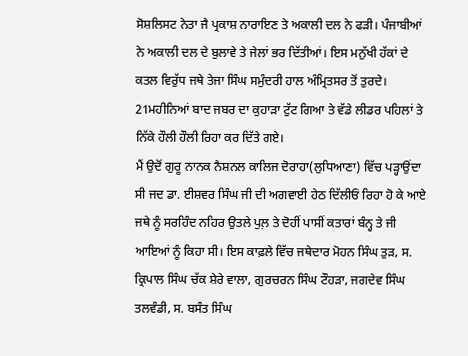ਸੋਸ਼ਲਿਸਟ ਨੇਤਾ ਜੈ ਪ੍ਰਕਾਸ਼ ਨਾਰਾਇਣ ਤੇ ਅਕਾਲੀ ਦਲ ਨੇ ਫੜੀ। ਪੰਜਾਬੀਆਂ ਨੇ ਅਕਾਲੀ ਦਲ ਦੇ ਬੁਲਾਵੇ ਤੇ ਜੇਲਾਂ ਭਰ ਦਿੱਤੀਆਂ। ਇਸ ਮਨੁੱਖੀ ਹੱਕਾਂ ਦੇ ਕਤਲ ਵਿਰੁੱਧ ਜਥੇ ਤੇਜਾ ਸਿੰਘ ਸਮੁੰਦਰੀ ਹਾਲ ਅੰਮ੍ਰਿਤਸਰ ਤੋਂ ਤੁਰਦੇ।
21ਮਹੀਨਿਆਂ ਬਾਦ ਜਬਰ ਦਾ ਕੁਹਾੜਾ ਟੁੱਟ ਗਿਆ ਤੇ ਵੱਡੇ ਲੀਡਰ ਪਹਿਲਾਂ ਤੇ ਨਿੱਕੇ ਹੌਲੀ ਹੌਲੀ ਰਿਹਾ ਕਰ ਦਿੱਤੇ ਗਏ।
ਮੈਂ ਉਦੋਂ ਗੁਰੂ ਨਾਨਕ ਨੈਸ਼ਨਲ ਕਾਲਿਜ ਦੋਰਾਹਾ(ਲੁਧਿਆਣਾ) ਵਿੱਚ ਪੜ੍ਹਾਉਂਦਾ ਸੀ ਜਦ ਡਾ. ਈਸ਼ਵਰ ਸਿੰਘ ਜੀ ਦੀ ਅਗਵਾਈ ਹੇਠ ਦਿੱਲੀਓਂ ਰਿਹਾ ਹੋ ਕੇ ਆਏ ਜਥੇ ਨੂੰ ਸਰਹਿੰਦ ਨਹਿਰ ਉਤਲੇ ਪੁਲ਼ ਤੇ ਦੋਹੀਂ ਪਾਸੀਂ ਕਤਾਰਾਂ ਬੰਨ੍ਹ ਤੇ ਜੀ ਆਇਆਂ ਨੂੰ ਕਿਹਾ ਸੀ। ਇਸ ਕਾਫ਼ਲੇ ਵਿੱਚ ਜਥੇਦਾਰ ਮੋਹਨ ਸਿੰਘ ਤੁੜ, ਸ. ਕ੍ਰਿਪਾਲ ਸਿੰਘ ਚੱਕ ਸ਼ੇਰੇ ਵਾਲਾ, ਗੁਰਚਰਨ ਸਿੰਘ ਟੌਹੜਾ, ਜਗਦੇਵ ਸਿੰਘ ਤਲਵੰਡੀ, ਸ. ਬਸੰਤ ਸਿੰਘ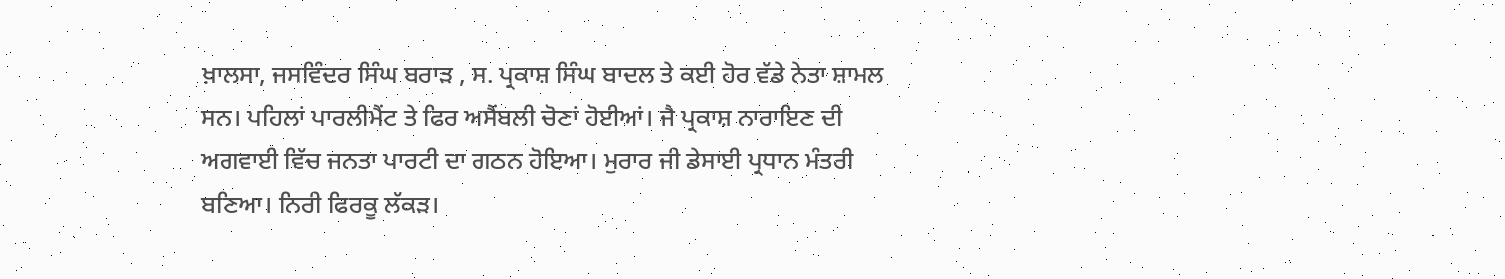ਖ਼ਾਲਸਾ, ਜਸਵਿੰਦਰ ਸਿੰਘ ਬਰਾੜ , ਸ. ਪ੍ਰਕਾਸ਼ ਸਿੰਘ ਬਾਦਲ ਤੇ ਕਈ ਹੋਰ ਵੱਡੇ ਨੇਤਾ ਸ਼ਾਮਲ ਸਨ। ਪਹਿਲਾਂ ਪਾਰਲੀਮੈਂਟ ਤੇ ਫਿਰ ਅਸੈਂਬਲੀ ਚੋਣਾਂ ਹੋਈਆਂ। ਜੈ ਪ੍ਰਕਾਸ਼ ਨਾਰਾਇਣ ਦੀ ਅਗਵਾਈ ਵਿੱਚ ਜਨਤਾ ਪਾਰਟੀ ਦਾ ਗਠਨ ਹੋਇਆ। ਮੁਰਾਰ ਜੀ ਡੇਸਾਈ ਪ੍ਰਧਾਨ ਮੰਤਰੀ ਬਣਿਆ। ਨਿਰੀ ਫਿਰਕੂ ਲੱਕੜ।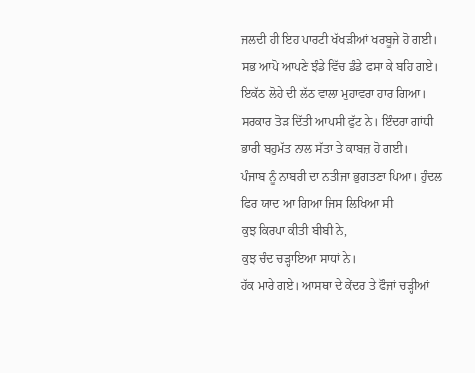ਜਲਦੀ ਹੀ ਇਹ ਪਾਰਟੀ ਖੱਖੜੀਆਂ ਖਰਬੂਜੇ ਹੋ ਗਈ। ਸਭ ਆਪੋ ਆਪਣੇ ਝੰਡੇ ਵਿੱਚ ਡੰਡੇ ਫਸਾ ਕੇ ਬਹਿ ਗਏ।
ਇਕੱਠ ਲੋਹੇ ਦੀ ਲੱਠ ਵਾਲਾ ਮੁਹਾਵਰਾ ਹਾਰ ਗਿਆ।
ਸਰਕਾਰ ਤੋੜ ਦਿੱਤੀ ਆਪਸੀ ਫੁੱਟ ਨੇ। ਇੰਦਰਾ ਗਾਂਧੀ ਭਾਰੀ ਬਹੁਮੱਤ ਨਾਲ ਸੱਤਾ ਤੇ ਕਾਬਜ਼ ਹੋ ਗਈ।
ਪੰਜਾਬ ਨੂੰ ਨਾਬਰੀ ਦਾ ਨਤੀਜਾ ਭੁਗਤਣਾ ਪਿਆ। ਹੁੰਦਲ ਫਿਰ ਯਾਦ ਆ ਗਿਆ ਜਿਸ ਲਿਖਿਆ ਸੀ
ਕੁਝ ਕਿਰਪਾ ਕੀਤੀ ਬੀਬੀ ਨੇ,
ਕੁਝ ਚੰਦ ਚੜ੍ਹਾਇਆ ਸਾਧਾਂ ਨੇ।
ਹੱਕ ਮਾਰੇ ਗਏ। ਆਸਥਾ ਦੇ ਕੇਂਦਰ ਤੇ ਫੌਜਾਂ ਚੜ੍ਹੀਆਂ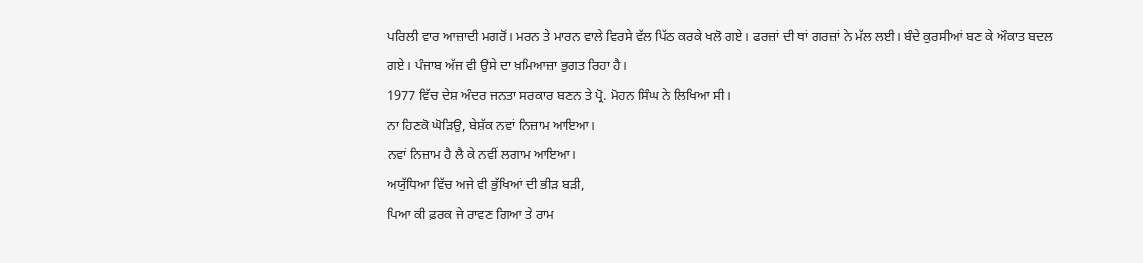ਪਰਿਲੀ ਵਾਰ ਆਜ਼ਾਦੀ ਮਗਰੋਂ। ਮਰਨ ਤੇ ਮਾਰਨ ਵਾਲੇ ਵਿਰਸੇ ਵੱਲ ਪਿੱਠ ਕਰਕੇ ਖਲੋ ਗਏ। ਫਰਜ਼ਾਂ ਦੀ ਥਾਂ ਗਰਜ਼ਾਂ ਨੇ ਮੱਲ ਲਈ। ਬੰਦੇ ਕੁਰਸੀਆਂ ਬਣ ਕੇ ਔਕਾਤ ਬਦਲ ਗਏ। ਪੰਜਾਬ ਅੱਜ ਵੀ ਉਸੇ ਦਾ ਖ਼ਮਿਆਜ਼ਾ ਭੁਗਤ ਰਿਹਾ ਹੈ।
1977 ਵਿੱਚ ਦੇਸ਼ ਅੰਦਰ ਜਨਤਾ ਸਰਕਾਰ ਬਣਨ ਤੇ ਪ੍ਰੋ. ਮੋਹਨ ਸਿੰਘ ਨੇ ਲਿਖਿਆ ਸੀ।
ਨਾ ਹਿਣਕੋ ਘੋੜਿਉ, ਬੇਸ਼ੱਕ ਨਵਾਂ ਨਿਜ਼ਾਮ ਆਇਆ।
ਨਵਾਂ ਨਿਜ਼ਾਮ ਹੈ ਲੈ ਕੇ ਨਵੀਂ ਲਗਾਮ ਆਇਆ।
ਅਯੁੱਧਿਆ ਵਿੱਚ ਅਜੇ ਵੀ ਭੁੱਖਿਆਂ ਦੀ ਭੀੜ ਬੜੀ,
ਪਿਆ ਕੀ ਫ਼ਰਕ ਜੇ ਰਾਵਣ ਗਿਆ ਤੇ ਰਾਮ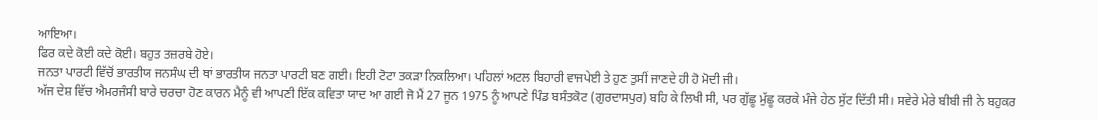ਆਇਆ।
ਫਿਰ ਕਦੇ ਕੋਈ ਕਦੇ ਕੋਈ। ਬਹੁਤ ਤਜ਼ਰਬੇ ਹੋਏ।
ਜਨਤਾ ਪਾਰਟੀ ਵਿੱਚੋਂ ਭਾਰਤੀਯ ਜਨਸੰਘ ਦੀ ਥਾਂ ਭਾਰਤੀਯ ਜਨਤਾ ਪਾਰਟੀ ਬਣ ਗਈ। ਇਹੀ ਟੋਟਾ ਤਕੜਾ ਨਿਕਲਿਆ। ਪਹਿਲਾਂ ਅਟਲ ਬਿਹਾਰੀ ਵਾਜਪੇਈ ਤੇ ਹੁਣ ਤੁਸੀਂ ਜਾਣਦੇ ਹੀ ਹੋ ਮੋਦੀ ਜੀ।
ਅੱਜ ਦੇਸ਼ ਵਿੱਚ ਐਮਰਜੰਸੀ ਬਾਰੇ ਚਰਚਾ ਹੋਣ ਕਾਰਨ ਮੈਨੂੰ ਵੀ ਆਪਣੀ ਇੱਕ ਕਵਿਤਾ ਯਾਦ ਆ ਗਈ ਜੋ ਮੈਂ 27 ਜੂਨ 1975 ਨੂੰ ਆਪਣੇ ਪਿੰਡ ਬਸੰਤਕੋਟ (ਗੁਰਦਾਸਪੁਰ) ਬਹਿ ਕੇ ਲਿਖੀ ਸੀ, ਪਰ ਗੁੱਛੂ ਮੁੱਛੂ ਕਰਕੇ ਮੰਜੇ ਹੇਠ ਸੁੱਟ ਦਿੱਤੀ ਸੀ। ਸਵੇਰੇ ਮੇਰੇ ਬੀਬੀ ਜੀ ਨੇ ਬਹੁਕਰ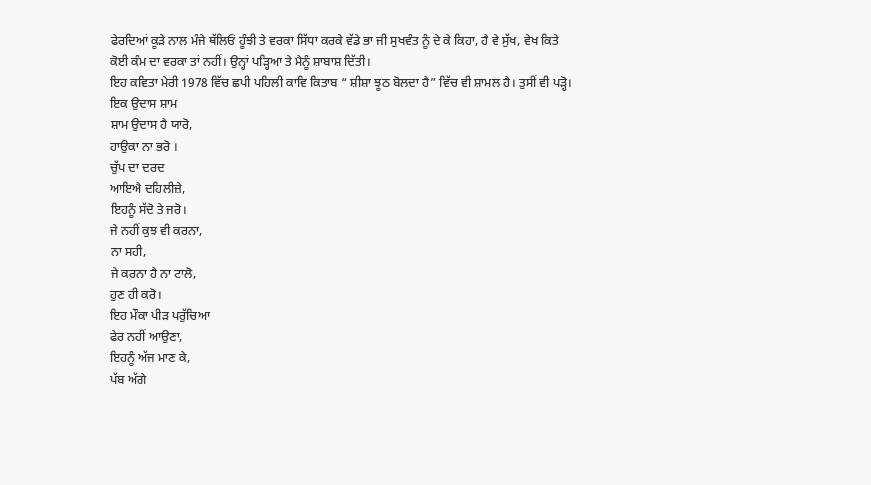ਫੇਰਦਿਆਂ ਕੂੜੇ ਨਾਲ ਮੰਜੇ ਥੱਲਿਓਂ ਹੂੰਝੀ ਤੇ ਵਰਕਾ ਸਿੱਧਾ ਕਰਕੇ ਵੱਡੇ ਭਾ ਜੀ ਸੁਖਵੰਤ ਨੂੰ ਦੇ ਕੇ ਕਿਹਾ, ਹੈ ਵੇ ਸੁੱਖ, ਵੇਖ ਕਿਤੇ ਕੋਈ ਕੰਮ ਦਾ ਵਰਕਾ ਤਾਂ ਨਹੀਂ। ਉਨ੍ਹਾਂ ਪੜ੍ਹਿਆ ਤੇ ਮੈਨੂੰ ਸ਼ਾਬਾਸ਼ ਦਿੱਤੀ।
ਇਹ ਕਵਿਤਾ ਮੇਰੀ 1978 ਵਿੱਚ ਛਪੀ ਪਹਿਲੀ ਕਾਵਿ ਕਿਤਾਬ “ ਸ਼ੀਸ਼ਾ ਝੂਠ ਬੋਲਦਾ ਹੈ” ਵਿੱਚ ਵੀ ਸ਼ਾਮਲ ਹੈ। ਤੁਸੀਂ ਵੀ ਪੜ੍ਹੋ।
ਇਕ ਉਦਾਸ ਸ਼ਾਮ
ਸ਼ਾਮ ਉਦਾਸ ਹੈ ਯਾਰੋ,
ਹਾਉਕਾ ਨਾ ਭਰੋ ।
ਚੁੱਪ ਦਾ ਦਰਦ
ਆਇਐ ਦਹਿਲੀਜ਼ੇ,
ਇਹਨੂੰ ਸੱਦੋ ਤੇ ਜਰੋ।
ਜੇ ਨਹੀਂ ਕੁਝ ਵੀ ਕਰਨਾ,
ਨਾ ਸਹੀ,
ਜੇ ਕਰਨਾ ਹੈ ਨਾ ਟਾਲੋ,
ਹੁਣ ਹੀ ਕਰੋ।
ਇਹ ਮੌਕਾ ਪੀੜ ਪਰੁੱਚਿਆ
ਫੇਰ ਨਹੀਂ ਆਉਣਾ,
ਇਹਨੂੰ ਅੱਜ ਮਾਣ ਕੇ,
ਪੱਬ ਅੱਗੇ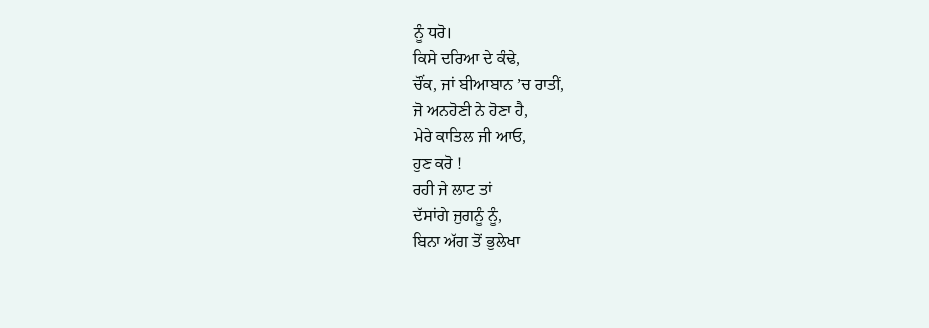ਨੂੰ ਧਰੋ।
ਕਿਸੇ ਦਰਿਆ ਦੇ ਕੰਢੇ,
ਚੌਂਕ, ਜਾਂ ਬੀਆਬਾਨ ’ਚ ਰਾਤੀਂ,
ਜੋ ਅਨਹੋਣੀ ਨੇ ਹੋਣਾ ਹੈ,
ਮੇਰੇ ਕਾਤਿਲ ਜੀ ਆਓ,
ਹੁਣ ਕਰੋ !
ਰਹੀ ਜੇ ਲਾਟ ਤਾਂ
ਦੱਸਾਂਗੇ ਜੁਗਨੂੰ ਨੂੰ,
ਬਿਨਾ ਅੱਗ ਤੋਂ ਭੁਲੇਖਾ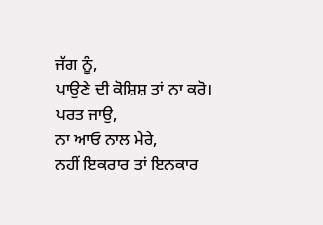ਜੱਗ ਨੂੰ,
ਪਾਉਣੇ ਦੀ ਕੋਸ਼ਿਸ਼ ਤਾਂ ਨਾ ਕਰੋ।
ਪਰਤ ਜਾਉ,
ਨਾ ਆਓ ਨਾਲ ਮੇਰੇ,
ਨਹੀਂ ਇਕਰਾਰ ਤਾਂ ਇਨਕਾਰ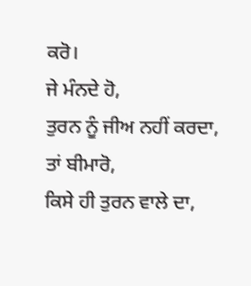ਕਰੋ।
ਜੇ ਮੰਨਦੇ ਹੋ,
ਤੁਰਨ ਨੂੰ ਜੀਅ ਨਹੀਂ ਕਰਦਾ,
ਤਾਂ ਬੀਮਾਰੋ,
ਕਿਸੇ ਹੀ ਤੁਰਨ ਵਾਲੇ ਦਾ,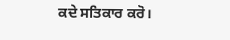ਕਦੇ ਸਤਿਕਾਰ ਕਰੋ।